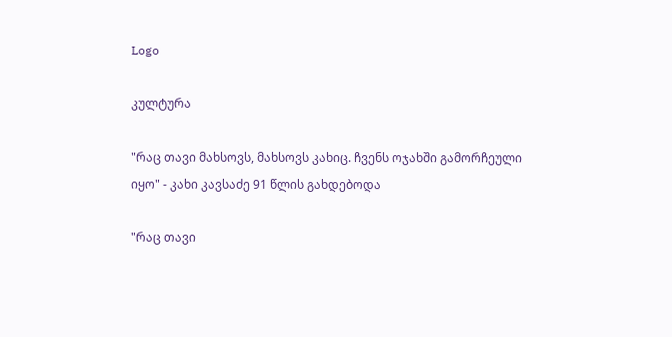Logo

კულტურა

"რაც თავი მახსოვს, მახსოვს კახიც. ჩვენს ოჯახში გამორჩეული იყო" - კახი კავსაძე 91 წლის გახდებოდა

"რაც თავი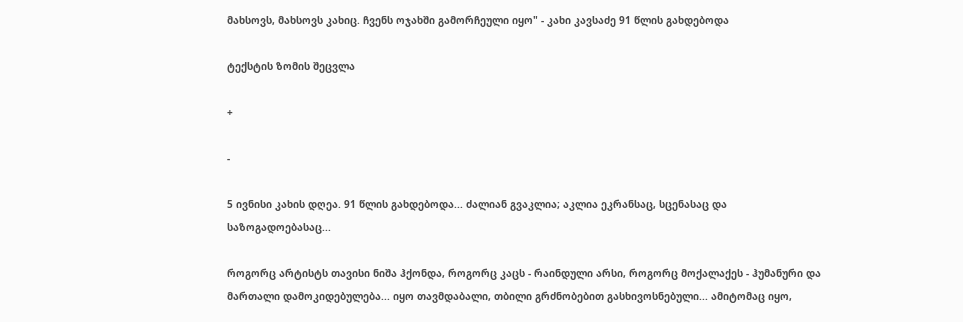მახსოვს, მახსოვს კახიც. ჩვენს ოჯახში გამორჩეული იყო" - კახი კავსაძე 91 წლის გახდებოდა

ტექსტის ზომის შეცვლა

+

-

5 ივნისი კახის დღეა. 91 წლის გახდებოდა... ძალიან გვაკლია; აკლია ეკრანსაც, სცენასაც და საზოგადოებასაც...

როგორც არტისტს თავისი ნიშა ჰქონდა, როგორც კაცს - რაინდული არსი, როგორც მოქალაქეს - ჰუმანური და მართალი დამოკიდებულება... იყო თავმდაბალი, თბილი გრძნობებით გასხივოსნებული... ამიტომაც იყო,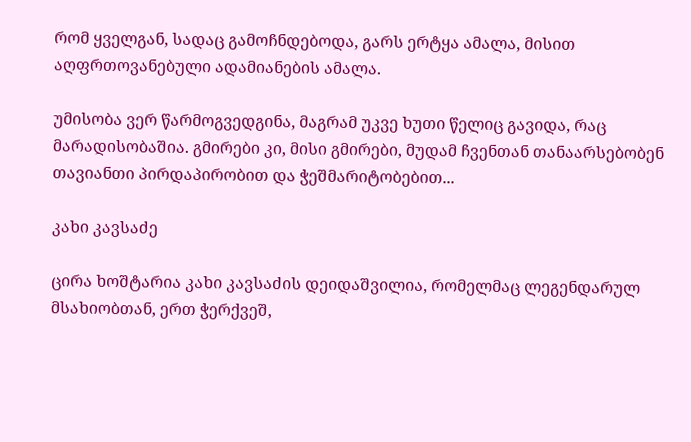რომ ყველგან, სადაც გამოჩნდებოდა, გარს ერტყა ამალა, მისით აღფრთოვანებული ადამიანების ამალა.

უმისობა ვერ წარმოგვედგინა, მაგრამ უკვე ხუთი წელიც გავიდა, რაც მარადისობაშია. გმირები კი, მისი გმირები, მუდამ ჩვენთან თანაარსებობენ თავიანთი პირდაპირობით და ჭეშმარიტობებით...

კახი კავსაძე

ცირა ხოშტარია კახი კავსაძის დეიდაშვილია, რომელმაც ლეგენდარულ მსახიობთან, ერთ ჭერქვეშ,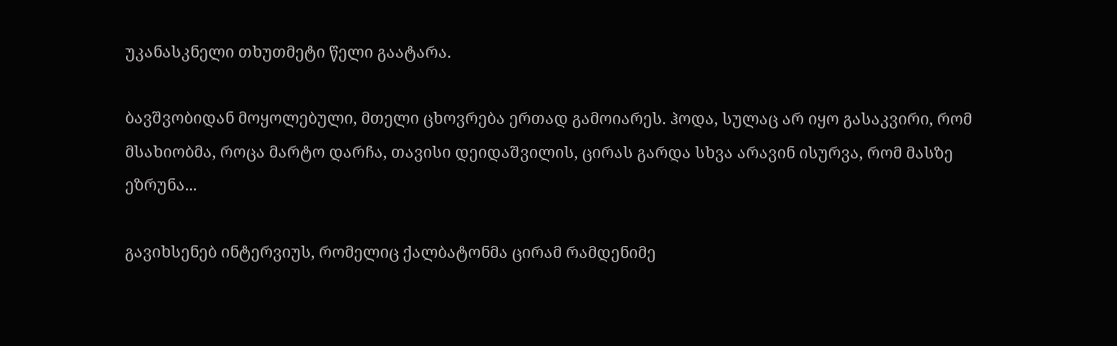უკანასკნელი თხუთმეტი წელი გაატარა.

ბავშვობიდან მოყოლებული, მთელი ცხოვრება ერთად გამოიარეს. ჰოდა, სულაც არ იყო გასაკვირი, რომ მსახიობმა, როცა მარტო დარჩა, თავისი დეიდაშვილის, ცირას გარდა სხვა არავინ ისურვა, რომ მასზე ეზრუნა...

გავიხსენებ ინტერვიუს, რომელიც ქალბატონმა ცირამ რამდენიმე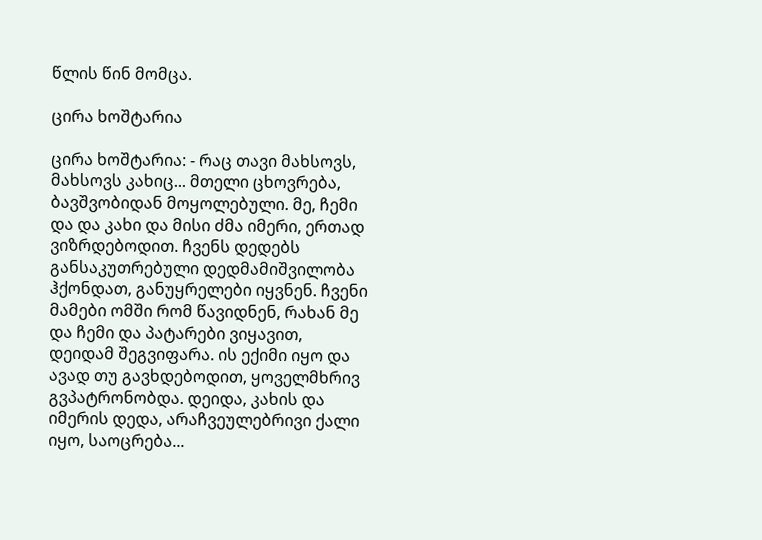წლის წინ მომცა.

ცირა ხოშტარია

ცირა ხოშტარია: - რაც თავი მახსოვს, მახსოვს კახიც... მთელი ცხოვრება, ბავშვობიდან მოყოლებული. მე, ჩემი და და კახი და მისი ძმა იმერი, ერთად ვიზრდებოდით. ჩვენს დედებს განსაკუთრებული დედმამიშვილობა ჰქონდათ, განუყრელები იყვნენ. ჩვენი მამები ომში რომ წავიდნენ, რახან მე და ჩემი და პატარები ვიყავით, დეიდამ შეგვიფარა. ის ექიმი იყო და ავად თუ გავხდებოდით, ყოველმხრივ გვპატრონობდა. დეიდა, კახის და იმერის დედა, არაჩვეულებრივი ქალი იყო, საოცრება...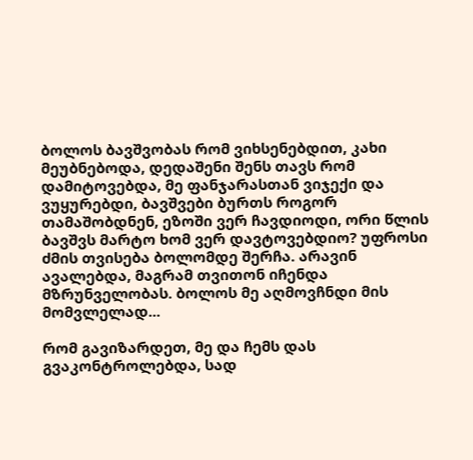ბოლოს ბავშვობას რომ ვიხსენებდით, კახი მეუბნებოდა, დედაშენი შენს თავს რომ დამიტოვებდა, მე ფანჯარასთან ვიჯექი და ვუყურებდი, ბავშვები ბურთს როგორ თამაშობდნენ, ეზოში ვერ ჩავდიოდი, ორი წლის ბავშვს მარტო ხომ ვერ დავტოვებდიო? უფროსი ძმის თვისება ბოლომდე შერჩა. არავინ ავალებდა, მაგრამ თვითონ იჩენდა მზრუნველობას. ბოლოს მე აღმოვჩნდი მის მომვლელად...

რომ გავიზარდეთ, მე და ჩემს დას გვაკონტროლებდა, სად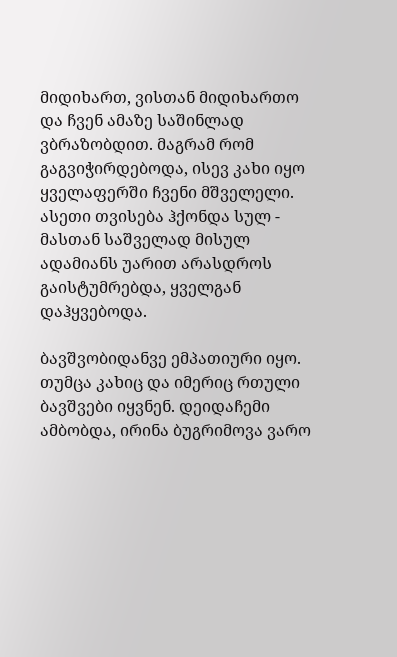მიდიხართ, ვისთან მიდიხართო და ჩვენ ამაზე საშინლად ვბრაზობდით. მაგრამ რომ გაგვიჭირდებოდა, ისევ კახი იყო ყველაფერში ჩვენი მშველელი. ასეთი თვისება ჰქონდა სულ - მასთან საშველად მისულ ადამიანს უარით არასდროს გაისტუმრებდა, ყველგან დაჰყვებოდა.

ბავშვობიდანვე ემპათიური იყო. თუმცა კახიც და იმერიც რთული ბავშვები იყვნენ. დეიდაჩემი ამბობდა, ირინა ბუგრიმოვა ვარო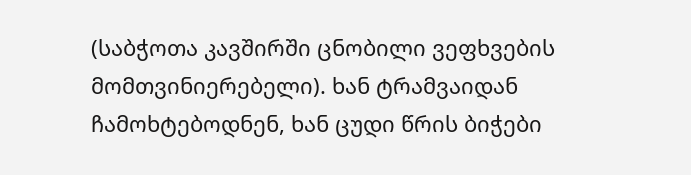(საბჭოთა კავშირში ცნობილი ვეფხვების მომთვინიერებელი). ხან ტრამვაიდან ჩამოხტებოდნენ, ხან ცუდი წრის ბიჭები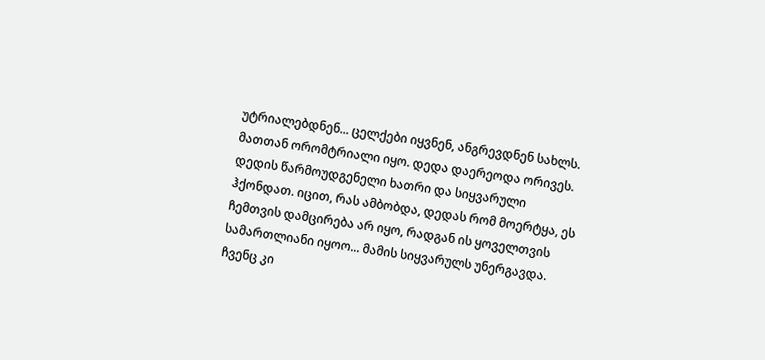უტრიალებდნენ... ცელქები იყვნენ, ანგრევდნენ სახლს. მათთან ორომტრიალი იყო. დედა დაერეოდა ორივეს. დედის წარმოუდგენელი ხათრი და სიყვარული ჰქონდათ. იცით, რას ამბობდა, დედას რომ მოერტყა, ეს ჩემთვის დამცირება არ იყო, რადგან ის ყოველთვის სამართლიანი იყოო... მამის სიყვარულს უნერგავდა. ჩვენც კი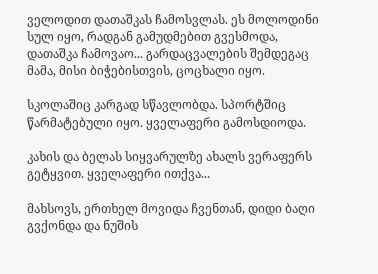ველოდით დათაშკას ჩამოსვლას. ეს მოლოდინი სულ იყო, რადგან გამუდმებით გვესმოდა, დათაშკა ჩამოვაო... გარდაცვალების შემდეგაც მამა, მისი ბიჭებისთვის, ცოცხალი იყო.

სკოლაშიც კარგად სწავლობდა. სპორტშიც წარმატებული იყო. ყველაფერი გამოსდიოდა.

კახის და ბელას სიყვარულზე ახალს ვერაფერს გეტყვით. ყველაფერი ითქვა...

მახსოვს, ერთხელ მოვიდა ჩვენთან, დიდი ბაღი გვქონდა და ნუშის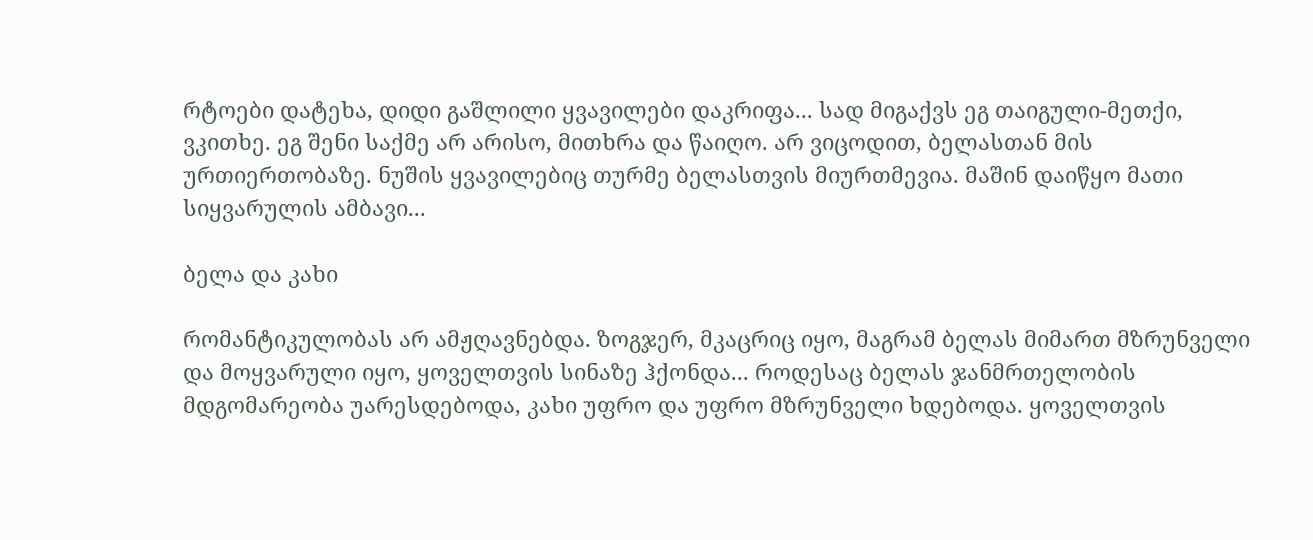რტოები დატეხა, დიდი გაშლილი ყვავილები დაკრიფა... სად მიგაქვს ეგ თაიგული-მეთქი, ვკითხე. ეგ შენი საქმე არ არისო, მითხრა და წაიღო. არ ვიცოდით, ბელასთან მის ურთიერთობაზე. ნუშის ყვავილებიც თურმე ბელასთვის მიურთმევია. მაშინ დაიწყო მათი სიყვარულის ამბავი...

ბელა და კახი

რომანტიკულობას არ ამჟღავნებდა. ზოგჯერ, მკაცრიც იყო, მაგრამ ბელას მიმართ მზრუნველი და მოყვარული იყო, ყოველთვის სინაზე ჰქონდა... როდესაც ბელას ჯანმრთელობის მდგომარეობა უარესდებოდა, კახი უფრო და უფრო მზრუნველი ხდებოდა. ყოველთვის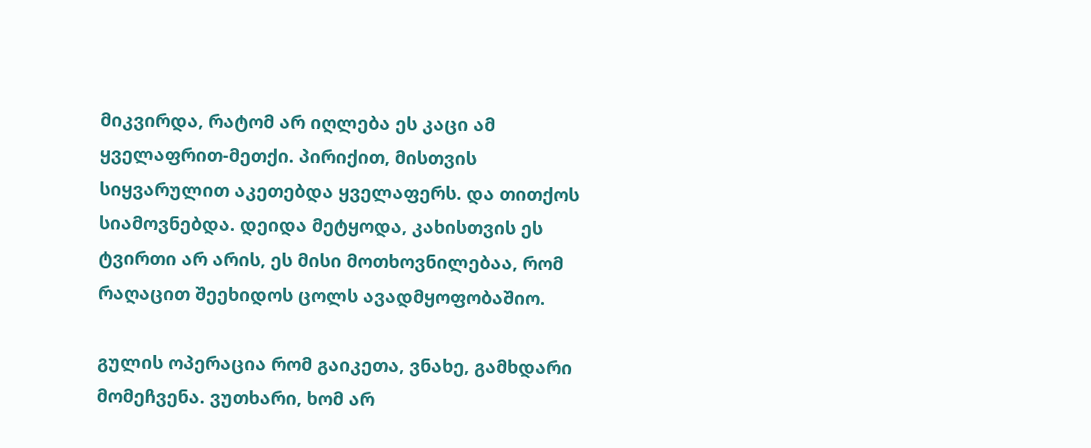მიკვირდა, რატომ არ იღლება ეს კაცი ამ ყველაფრით-მეთქი. პირიქით, მისთვის სიყვარულით აკეთებდა ყველაფერს. და თითქოს სიამოვნებდა. დეიდა მეტყოდა, კახისთვის ეს ტვირთი არ არის, ეს მისი მოთხოვნილებაა, რომ რაღაცით შეეხიდოს ცოლს ავადმყოფობაშიო.

გულის ოპერაცია რომ გაიკეთა, ვნახე, გამხდარი მომეჩვენა. ვუთხარი, ხომ არ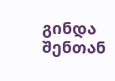გინდა შენთან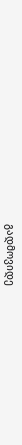გადმოვიდე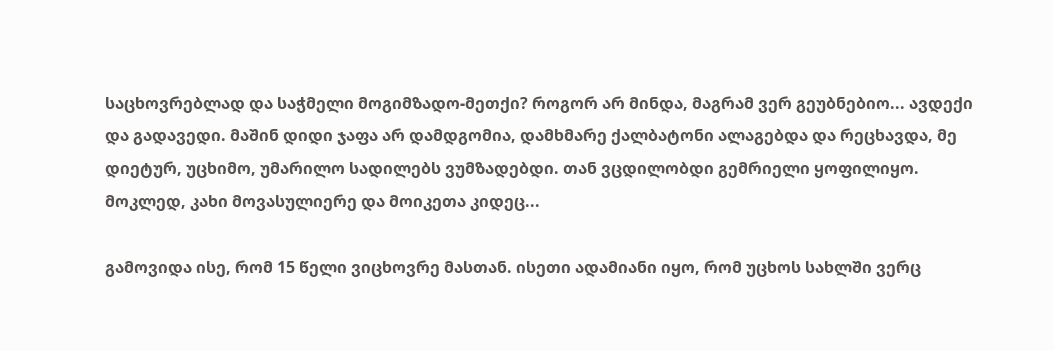საცხოვრებლად და საჭმელი მოგიმზადო-მეთქი? როგორ არ მინდა, მაგრამ ვერ გეუბნებიო... ავდექი და გადავედი. მაშინ დიდი ჯაფა არ დამდგომია, დამხმარე ქალბატონი ალაგებდა და რეცხავდა, მე დიეტურ, უცხიმო, უმარილო სადილებს ვუმზადებდი. თან ვცდილობდი გემრიელი ყოფილიყო. მოკლედ, კახი მოვასულიერე და მოიკეთა კიდეც...

გამოვიდა ისე, რომ 15 წელი ვიცხოვრე მასთან. ისეთი ადამიანი იყო, რომ უცხოს სახლში ვერც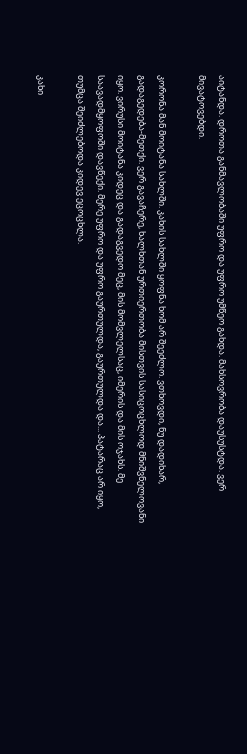აიტანდა. დროთა განმავლობაში უფრო და უფრო უმწეო გახდა. მახსოვრობა დაუსუსტდა. ვერ მივატოვებდი.

კორონა მან მოიტანა სახლში. კახის სახლში ყოფნა ხომ არ შეეძლო. ვთხოვდი, ნუ დადიხარ, გადაგედება-მეთქი. ვერ გავაჩერე, ხალხთან ურთიერთობა მისთვის სასიცოცხლოდ მნიშვნელოვანი იყო. ვირუსი მოიტანა კიდეც და გადაგვედო მეც, მის მომვლელსაც, იმერის და მის ოჯახს. მე საავადმყოფოში დავწექი. მერე უფრო და უფრო გაურთულდა, გაურთულდა და... პატარაც არ იყო, თუმცა შეიძლებოდა კიდევ ეცოცხლა.

კახი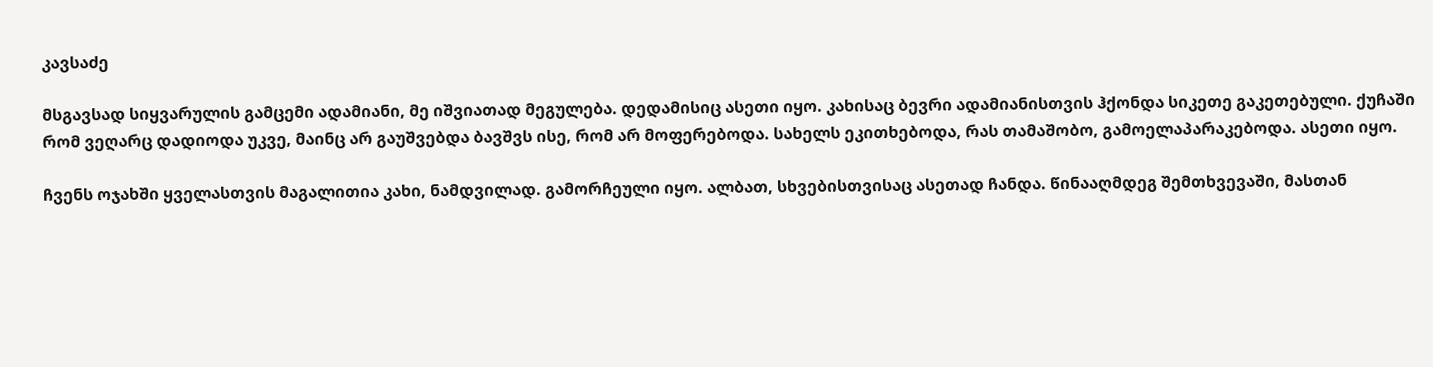კავსაძე

მსგავსად სიყვარულის გამცემი ადამიანი, მე იშვიათად მეგულება. დედამისიც ასეთი იყო. კახისაც ბევრი ადამიანისთვის ჰქონდა სიკეთე გაკეთებული. ქუჩაში რომ ვეღარც დადიოდა უკვე, მაინც არ გაუშვებდა ბავშვს ისე, რომ არ მოფერებოდა. სახელს ეკითხებოდა, რას თამაშობო, გამოელაპარაკებოდა. ასეთი იყო.

ჩვენს ოჯახში ყველასთვის მაგალითია კახი, ნამდვილად. გამორჩეული იყო. ალბათ, სხვებისთვისაც ასეთად ჩანდა. წინააღმდეგ შემთხვევაში, მასთან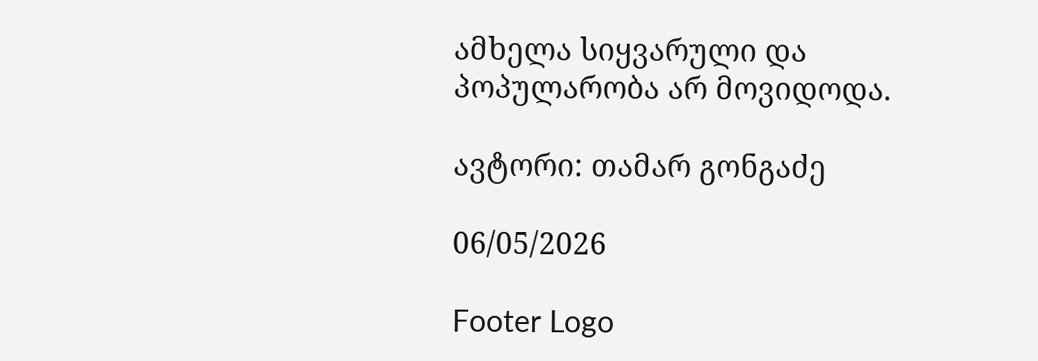ამხელა სიყვარული და პოპულარობა არ მოვიდოდა.

ავტორი: თამარ გონგაძე

06/05/2026

Footer Logo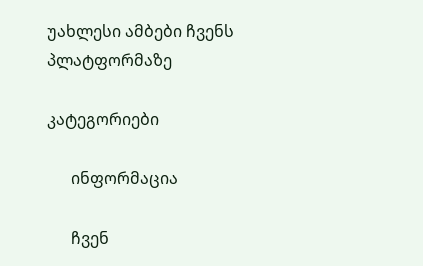უახლესი ამბები ჩვენს
პლატფორმაზე

კატეგორიები

      ინფორმაცია

      ჩვენ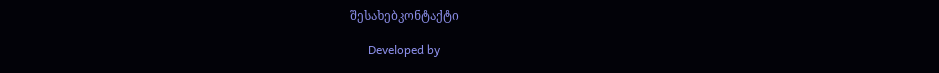შესახებკონტაქტი

      Developed by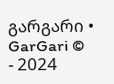გარგარი • GarGari © - 2024